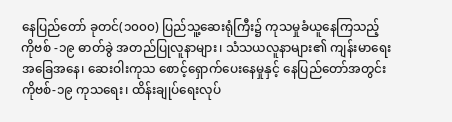နေပြည်တော် ခုတင်(၁၀၀၀) ပြည်သူ့ဆေးရုံကြီး၌ ကုသမှုခံယူနေကြသည့် ကိုဗစ် -၁၉ ဓာတ်ခွဲ အတည်ပြုလူနာများ၊ သံသယလူနာများ၏ ကျန်းမာရေး အခြေအနေ၊ ဆေးဝါးကုသ စောင့်ရှောက်ပေးနေမှုနှင့် နေပြည်တော်အတွင်း ကိုဗစ်-၁၉ ကုသရေး၊ ထိန်းချုပ်ရေးလုပ်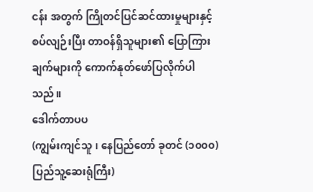ငန်း အတွက် ကြိုတင်ပြင်ဆင်ထားမှုများနှင့်စပ်လျဉ်းပြီး တာဝန်ရှိသူများ၏ ပြောကြားချက်များကို ကောက်နုတ်ဖော်ပြလိုက်ပါသည်။
ဒေါက်တာပပ
(ကျွမ်းကျင်သူ၊ နေပြည်တော် ခုတင် (၁၀၀၀) ပြည်သူ့ဆေးရုံကြီး)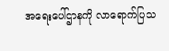အရေးပေါ်ဌာနကို လာရောက်ပြသ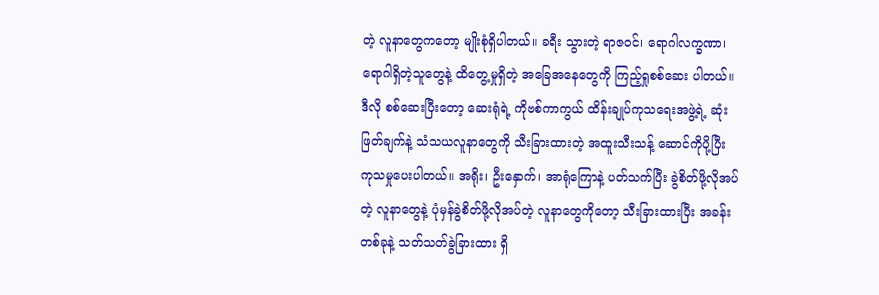တဲ့ လူနာတွေကတော့ မျိုးစုံရှိပါတယ်။ ခရီး သွားတဲ့ ရာဇဝင်၊ ရောဂါလက္ခဏာ၊ ရောဂါရှိတဲ့သူတွေနဲ့ ထိတွေ့မှုရှိတဲ့ အခြေအနေတွေကို ကြည့်ရှုစစ်ဆေး ပါတယ်။ ဒီလို စစ်ဆေးပြီးတော့ ဆေးရုံရဲ့ ကိုဗစ်ကာကွယ် ထိန်းချုပ်ကုသရေးအဖွဲ့ရဲ့ ဆုံးဖြတ်ချက်နဲ့ သံသယလူနာတွေကို သီးခြားထားတဲ့ အထူးသီးသန့် ဆောင်ကိုပို့ပြီး ကုသမှုပေးပါတယ်။ အရိုး၊ ဦးနှောက်၊ အာရုံကြောနဲ့ ပတ်သက်ပြီး ခွဲစိတ်ဖို့လိုအပ်တဲ့ လူနာတွေနဲ့ ပုံမှန်ခွဲစိတ်ဖို့လိုအပ်တဲ့ လူနာတွေကိုတော့ သီးခြားထားပြီး အခန်းတစ်ခုနဲ့ သတ်သတ်ခွဲခြားထား ရှိ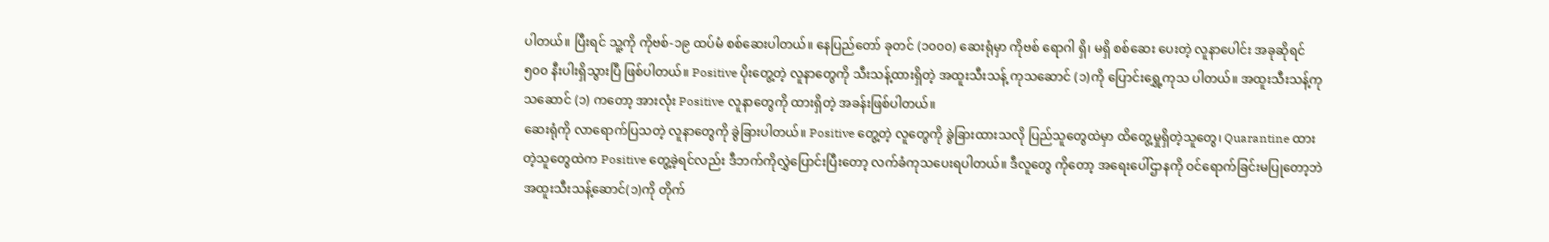ပါတယ်။ ပြီးရင် သူ့ကို ကိုဗစ်-၁၉ ထပ်မံ စစ်ဆေးပါတယ်။ နေပြည်တော် ခုတင် (၁၀၀၀) ဆေးရုံမှာ ကိုဗစ် ရောဂါ ရှိ၊ မရှိ စစ်ဆေး ပေးတဲ့ လူနာပေါင်း အခုဆိုရင် ၅၀၀ နီးပါးရှိသွားပြီ ဖြစ်ပါတယ်။ Positive ပိုးတွေ့တဲ့ လူနာတွေကို သီးသန့်ထားရှိတဲ့ အထူးသီးသန့် ကုသဆောင် (၁)ကို ပြောင်းရွှေ့ကုသ ပါတယ်။ အထူးသီးသန့်ကုသဆောင် (၁) ကတော့ အားလုံး Positive လူနာတွေကို ထားရှိတဲ့ အခန်းဖြစ်ပါတယ်။
ဆေးရုံကို လာရောက်ပြသတဲ့ လူနာတွေကို ခွဲခြားပါတယ်။ Positive တွေ့တဲ့ လူတွေကို ခွဲခြားထားသလို ပြည်သူတွေထဲမှာ ထိတွေ့မှုရှိတဲ့သူတွေ၊ Quarantine ထားတဲ့သူတွေထဲက Positive တွေ့ခဲ့ရင်လည်း ဒီဘက်ကိုလွှဲပြောင်းပြီးတော့ လက်ခံကုသပေးရပါတယ်။ ဒီလူတွေ ကိုတော့ အရေးပေါ်ဌာနကို ဝင်ရောက်ခြင်းမပြုတော့ဘဲ အထူးသီးသန့်ဆောင်(၁)ကို တိုက်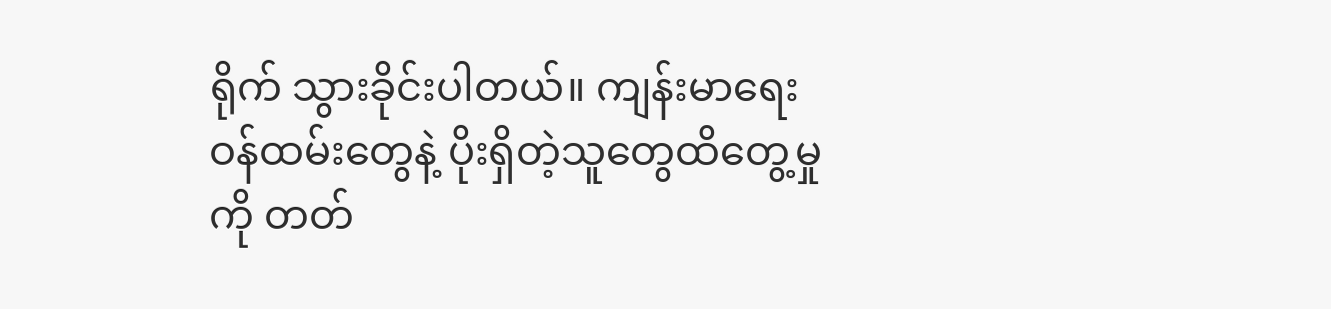ရိုက် သွားခိုင်းပါတယ်။ ကျန်းမာရေးဝန်ထမ်းတွေနဲ့ ပိုးရှိတဲ့သူတွေထိတွေ့မှုကို တတ်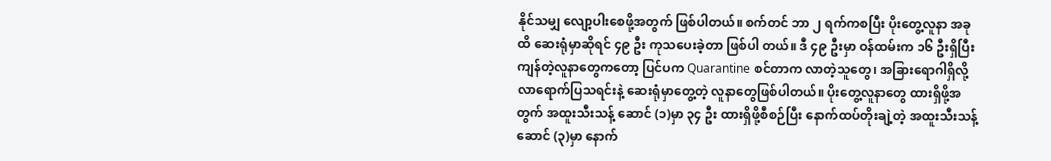နိုင်သမျှ လျော့ပါးစေဖို့အတွက် ဖြစ်ပါတယ်။ စက်တင် ဘာ ၂ ရက်ကစပြီး ပိုးတွေ့လူနာ အခုထိ ဆေးရုံမှာဆိုရင် ၄၉ ဦး ကုသပေးခဲ့တာ ဖြစ်ပါ တယ်။ ဒီ ၄၉ ဦးမှာ ဝန်ထမ်းက ၁၆ ဦးရှိပြီး ကျန်တဲ့လူနာတွေကတော့ ပြင်ပက Quarantine စင်တာက လာတဲ့သူတွေ၊ အခြားရောဂါရှိလို့ လာရောက်ပြသရင်းနဲ့ ဆေးရုံမှာတွေ့တဲ့ လူနာတွေဖြစ်ပါတယ်။ ပိုးတွေ့လူနာတွေ ထားရှိဖို့အတွက် အထူးသီးသန့် ဆောင် (၁)မှာ ၃၄ ဦး ထားရှိဖို့စီစဉ်ပြီး နောက်ထပ်တိုးချဲ့တဲ့ အထူးသီးသန့်ဆောင် (၃)မှာ နောက်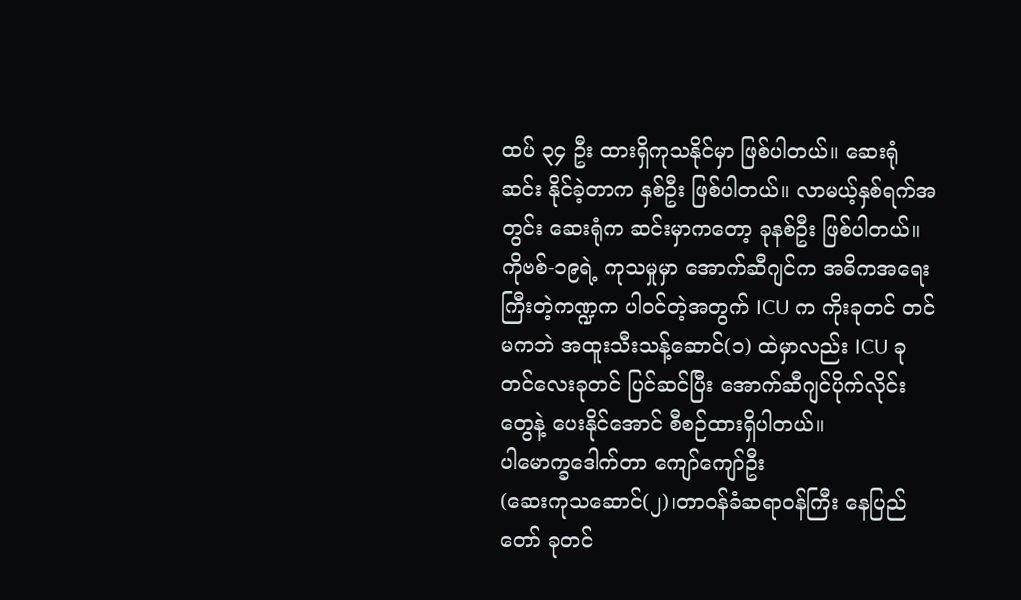ထပ် ၃၄ ဦး ထားရှိကုသနိုင်မှာ ဖြစ်ပါတယ်။ ဆေးရုံဆင်း နိုင်ခဲ့တာက နှစ်ဦး ဖြစ်ပါတယ်။ လာမယ့်နှစ်ရက်အတွင်း ဆေးရုံက ဆင်းမှာကတော့ ခုနစ်ဦး ဖြစ်ပါတယ်။ ကိုဗစ်-၁၉ရဲ့ ကုသမှုမှာ အောက်ဆီဂျင်က အဓိကအရေးကြီးတဲ့ကဏ္ဍက ပါဝင်တဲ့အတွက် ICU က ကိုးခုတင် တင်မကဘဲ အထူးသီးသန့်ဆောင်(၁) ထဲမှာလည်း ICU ခုတင်လေးခုတင် ပြင်ဆင်ပြီး အောက်ဆီဂျင်ပိုက်လိုင်းတွေနဲ့ ပေးနိုင်အောင် စီစဉ်ထားရှိပါတယ်။
ပါမောက္ခဒေါက်တာ ကျော်ကျော်ဦး
(ဆေးကုသဆောင်(၂)၊တာဝန်ခံဆရာဝန်ကြီး နေပြည်တော် ခုတင်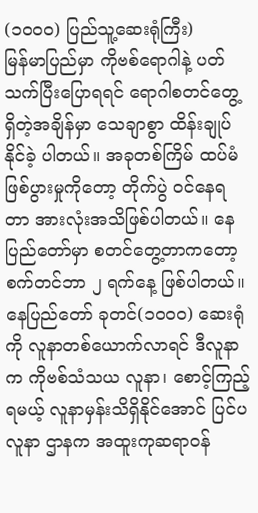(၁၀၀၀) ပြည်သူ့ဆေးရုံကြီး)
မြန်မာပြည်မှာ ကိုဗစ်ရောဂါနဲ့ ပတ်သက်ပြီးပြောရရင် ရောဂါစတင်တွေ့ရှိတဲ့အချိန်မှာ သေချာစွာ ထိန်းချုပ်နိုင်ခဲ့ ပါတယ်။ အခုတစ်ကြိမ် ထပ်မံဖြစ်ပွားမှုကိုတော့ တိုက်ပွဲ ဝင်နေရတာ အားလုံးအသိဖြစ်ပါတယ်။ နေပြည်တော်မှာ စတင်တွေ့တာကတော့ စက်တင်ဘာ ၂ ရက်နေ့ ဖြစ်ပါတယ်။
နေပြည်တော် ခုတင်(၁၀၀၀) ဆေးရုံကို လူနာတစ်ယောက်လာရင် ဒီလူနာက ကိုဗစ်သံသယ လူနာ၊ စောင့်ကြည့်ရမယ့် လူနာမှန်းသိရှိနိုင်အောင် ပြင်ပလူနာ ဌာနက အထူးကုဆရာဝန်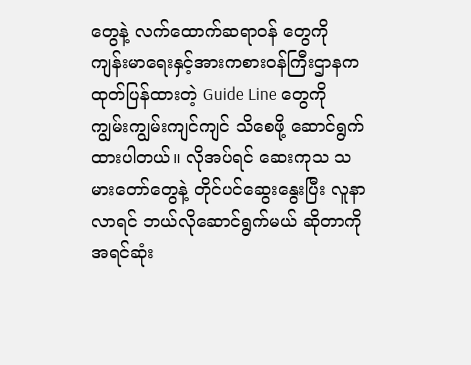တွေနဲ့ လက်ထောက်ဆရာဝန် တွေကို ကျန်းမာရေးနှင့်အားကစားဝန်ကြီးဌာနက ထုတ်ပြန်ထားတဲ့ Guide Line တွေကို ကျွမ်းကျွမ်းကျင်ကျင် သိစေဖို့ ဆောင်ရွက်ထားပါတယ်။ လိုအပ်ရင် ဆေးကုသ သမားတော်တွေနဲ့ တိုင်ပင်ဆွေးနွေးပြီး လူနာလာရင် ဘယ်လိုဆောင်ရွက်မယ် ဆိုတာကို အရင်ဆုံး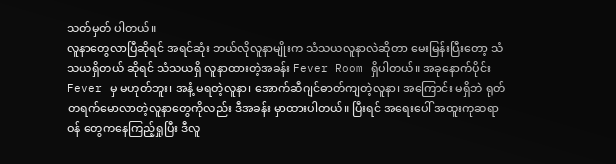သတ်မှတ် ပါတယ်။
လူနာတွေလာပြီဆိုရင် အရင်ဆုံး ဘယ်လိုလူနာမျိုးက သံသယလူနာလဲဆိုတာ မေးမြန်းပြီးတော့ သံသယရှိတယ် ဆိုရင် သံသယရှိ လူနာထားတဲ့အခန်း Fever Room ရှိပါတယ်။ အခုနောက်ပိုင်း Fever မှ မဟုတ်ဘူး၊ အနံ့ မရတဲ့လူနာ၊ အောက်ဆီဂျင်ဓာတ်ကျတဲ့လူနာ၊ အကြောင်း မရှိဘဲ ရုတ်တရက်မောလာတဲ့လူနာတွေကိုလည်း ဒီအခန်း မှာထားပါတယ်။ ပြီးရင် အရေးပေါ် အထူးကုဆရာဝန် တွေကနေကြည့်ရှုပြီး ဒီလူ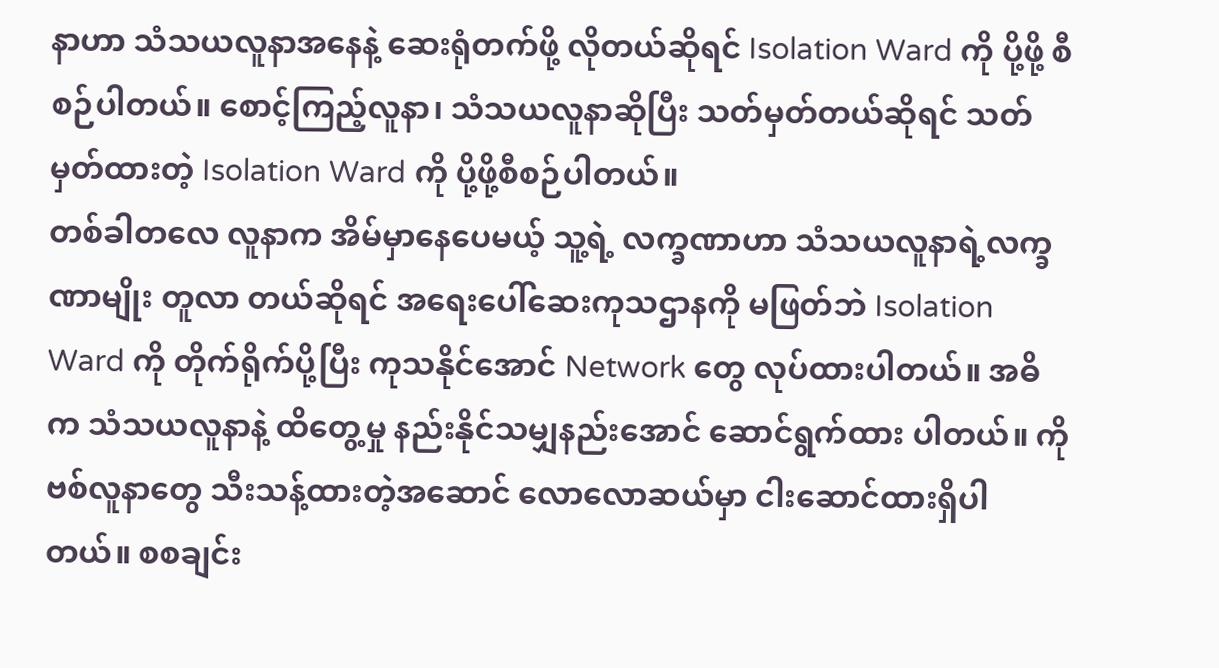နာဟာ သံသယလူနာအနေနဲ့ ဆေးရုံတက်ဖို့ လိုတယ်ဆိုရင် Isolation Ward ကို ပို့ဖို့ စီစဉ်ပါတယ်။ စောင့်ကြည့်လူနာ၊ သံသယလူနာဆိုပြီး သတ်မှတ်တယ်ဆိုရင် သတ်မှတ်ထားတဲ့ Isolation Ward ကို ပို့ဖို့စီစဉ်ပါတယ်။
တစ်ခါတလေ လူနာက အိမ်မှာနေပေမယ့် သူ့ရဲ့ လက္ခဏာဟာ သံသယလူနာရဲ့လက္ခဏာမျိုး တူလာ တယ်ဆိုရင် အရေးပေါ်ဆေးကုသဌာနကို မဖြတ်ဘဲ Isolation Ward ကို တိုက်ရိုက်ပို့ပြီး ကုသနိုင်အောင် Network တွေ လုပ်ထားပါတယ်။ အဓိက သံသယလူနာနဲ့ ထိတွေ့မှု နည်းနိုင်သမျှနည်းအောင် ဆောင်ရွက်ထား ပါတယ်။ ကိုဗစ်လူနာတွေ သီးသန့်ထားတဲ့အဆောင် လောလောဆယ်မှာ ငါးဆောင်ထားရှိပါတယ်။ စစချင်း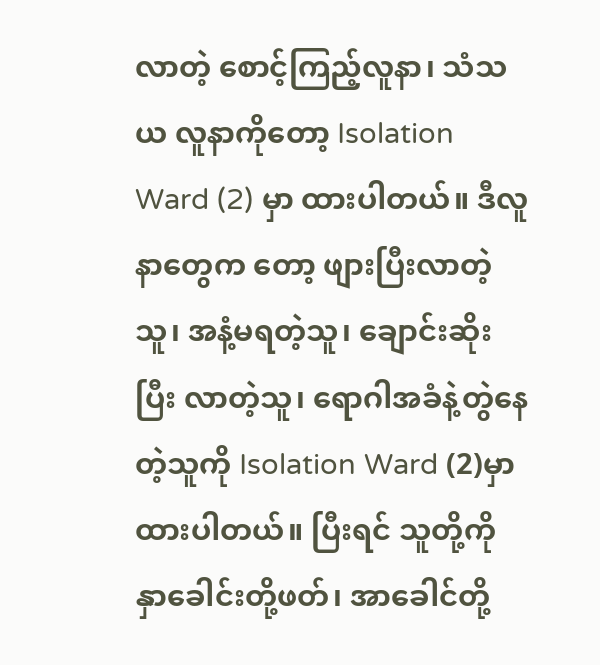လာတဲ့ စောင့်ကြည့်လူနာ၊ သံသယ လူနာကိုတော့ Isolation Ward (2) မှာ ထားပါတယ်။ ဒီလူနာတွေက တော့ ဖျားပြီးလာတဲ့သူ၊ အနံ့မရတဲ့သူ၊ ချောင်းဆိုးပြီး လာတဲ့သူ၊ ရောဂါအခံနဲ့တွဲနေတဲ့သူကို Isolation Ward (2)မှာ ထားပါတယ်။ ပြီးရင် သူတို့ကို နှာခေါင်းတို့ဖတ်၊ အာခေါင်တို့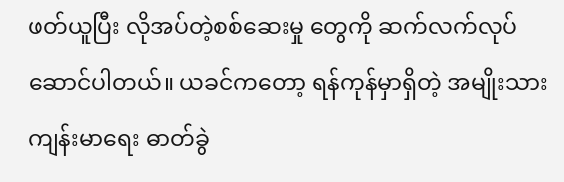ဖတ်ယူပြီး လိုအပ်တဲ့စစ်ဆေးမှု တွေကို ဆက်လက်လုပ်ဆောင်ပါတယ်။ ယခင်ကတော့ ရန်ကုန်မှာရှိတဲ့ အမျိုးသားကျန်းမာရေး ဓာတ်ခွဲ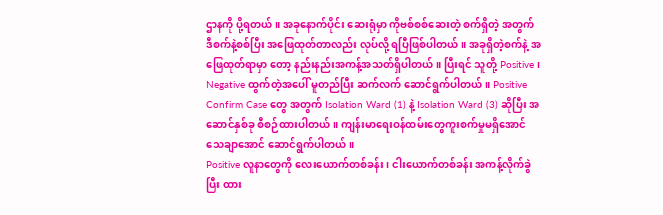ဌာနကို ပို့ရတယ်။ အခုနောက်ပိုင်း ဆေးရုံမှာ ကိုဗစ်စစ်ဆေးတဲ့ စက်ရှိတဲ့ အတွက် ဒီစက်နဲ့စစ်ပြီး အဖြေထုတ်တာလည်း လုပ်လို့ ရပြီဖြစ်ပါတယ်။ အခုရှိတဲ့စက်နဲ့ အဖြေထုတ်ရာမှာ တော့ နည်းနည်းအကန့်အသတ်ရှိပါတယ်။ ပြီးရင် သူတို့ Positive၊ Negative ထွက်တဲ့အပေါ် မူတည်ပြီး ဆက်လက် ဆောင်ရွက်ပါတယ်။ Positive Confirm Case တွေ အတွက် Isolation Ward (1) နဲ့ Isolation Ward (3) ဆိုပြီး အဆောင်နှစ်ခု စီစဉ်ထားပါတယ်။ ကျန်းမာရေးဝန်ထမ်းတွေကူးစက်မှုမရှိအောင် သေချာအောင် ဆောင်ရွက်ပါတယ်။
Positive လူနာတွေကို လေးယောက်တစ်ခန်း၊ ငါးယောက်တစ်ခန်း အကန့်လိုက်ခွဲပြီး ထား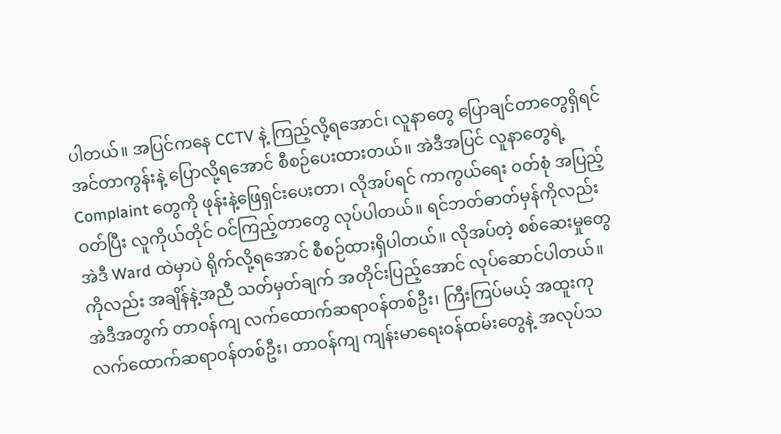ပါတယ်။ အပြင်ကနေ CCTV နဲ့ ကြည့်လို့ရအောင်၊ လူနာတွေ ပြောချင်တာတွေရှိရင် အင်တာကွန်းနဲ့ ပြောလို့ရအောင် စီစဉ်ပေးထားတယ်။ အဲဒီအပြင် လူနာတွေရဲ့ Complaint တွေကို ဖုန်းနဲ့ဖြေရှင်းပေးတာ၊ လိုအပ်ရင် ကာကွယ်ရေး ဝတ်စုံ အပြည့်ဝတ်ပြီး လူကိုယ်တိုင် ဝင်ကြည့်တာတွေ လုပ်ပါတယ်။ ရင်ဘတ်ဓာတ်မှန်ကိုလည်း အဲဒီ Ward ထဲမှာပဲ ရိုက်လို့ရအောင် စီစဉ်ထားရှိပါတယ်။ လိုအပ်တဲ့ စစ်ဆေးမှုတွေကိုလည်း အချိန်နဲ့အညီ သတ်မှတ်ချက် အတိုင်းပြည့်အောင် လုပ်ဆောင်ပါတယ်။ အဲဒီအတွက် တာဝန်ကျ လက်ထောက်ဆရာဝန်တစ်ဦး၊ ကြီးကြပ်မယ့် အထူးကုလက်ထောက်ဆရာဝန်တစ်ဦး၊ တာဝန်ကျ ကျန်းမာရေးဝန်ထမ်းတွေနဲ့ အလုပ်သ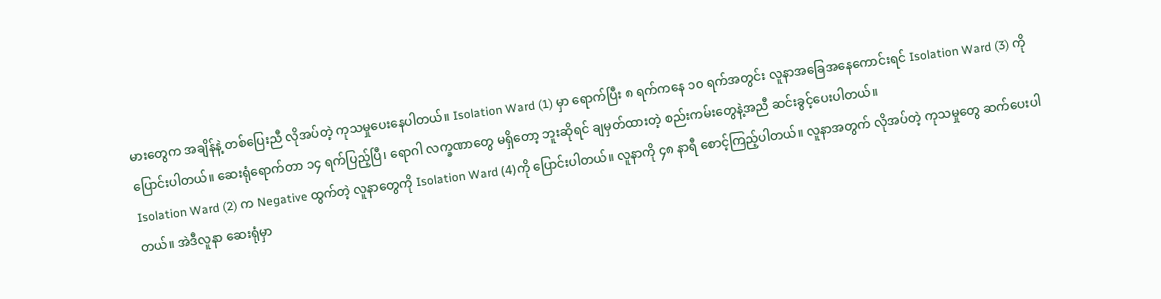မားတွေက အချိန်နဲ့ တစ်ပြေးညီ လိုအပ်တဲ့ ကုသမှုပေးနေပါတယ်။ Isolation Ward (1) မှာ ရောက်ပြီး ၈ ရက်ကနေ ၁၀ ရက်အတွင်း လူနာအခြေအနေကောင်းရင် Isolation Ward (3) ကို ပြောင်းပါတယ်။ ဆေးရုံရောက်တာ ၁၄ ရက်ပြည့်ပြီ၊ ရောဂါ လက္ခဏာတွေ မရှိတော့ ဘူးဆိုရင် ချမှတ်ထားတဲ့ စည်းကမ်းတွေနဲ့အညီ ဆင်းခွင့်ပေးပါတယ်။
Isolation Ward (2) က Negative ထွက်တဲ့ လူနာတွေကို Isolation Ward (4)ကို ပြောင်းပါတယ်။ လူနာကို ၄၈ နာရီ စောင့်ကြည့်ပါတယ်။ လူနာအတွက် လိုအပ်တဲ့ ကုသမှုတွေ ဆက်ပေးပါတယ်။ အဲဒီလူနာ ဆေးရုံမှာ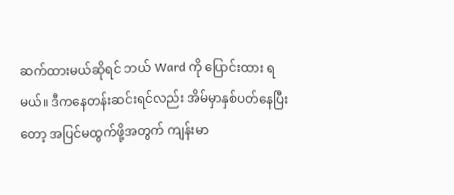ဆက်ထားမယ်ဆိုရင် ဘယ် Ward ကို ပြောင်းထား ရမယ်။ ဒီကနေတန်းဆင်းရင်လည်း အိမ်မှာနှစ်ပတ်နေပြီးတော့ အပြင်မထွက်ဖို့အတွက် ကျန်းမာ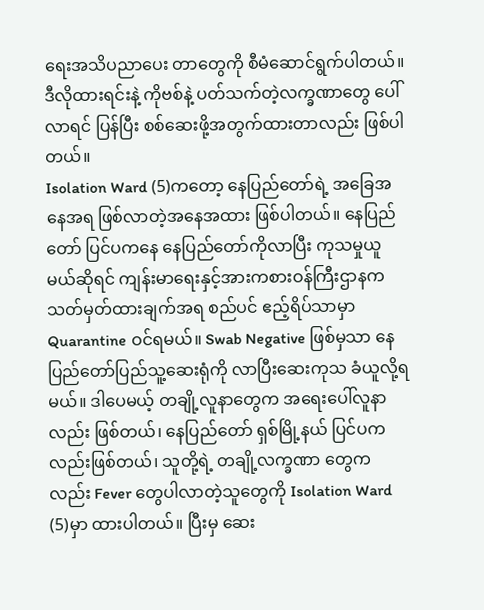ရေးအသိပညာပေး တာတွေကို စီမံဆောင်ရွက်ပါတယ်။ ဒီလိုထားရင်းနဲ့ ကိုဗစ်နဲ့ ပတ်သက်တဲ့လက္ခဏာတွေ ပေါ်လာရင် ပြန်ပြီး စစ်ဆေးဖို့အတွက်ထားတာလည်း ဖြစ်ပါတယ်။
Isolation Ward (5)ကတော့ နေပြည်တော်ရဲ့ အခြေအနေအရ ဖြစ်လာတဲ့အနေအထား ဖြစ်ပါတယ်။ နေပြည်တော် ပြင်ပကနေ နေပြည်တော်ကိုလာပြီး ကုသမှုယူမယ်ဆိုရင် ကျန်းမာရေးနှင့်အားကစားဝန်ကြီးဌာနက သတ်မှတ်ထားချက်အရ စည်ပင် ဧည့်ရိပ်သာမှာ Quarantine ဝင်ရမယ်။ Swab Negative ဖြစ်မှသာ နေပြည်တော်ပြည်သူ့ဆေးရုံကို လာပြီးဆေးကုသ ခံယူလို့ရမယ်။ ဒါပေမယ့် တချို့လူနာတွေက အရေးပေါ်လူနာ လည်း ဖြစ်တယ်၊ နေပြည်တော် ရှစ်မြို့နယ် ပြင်ပကလည်းဖြစ်တယ်၊ သူတို့ရဲ့ တချို့လက္ခဏာ တွေကလည်း Fever တွေပါလာတဲ့သူတွေကို Isolation Ward (5)မှာ ထားပါတယ်။ ပြီးမှ ဆေး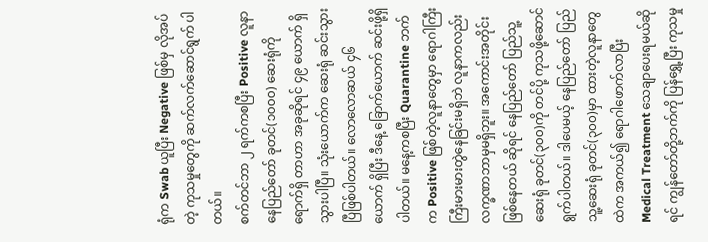ရုံက Swab ယူပြီး Negative ဖြစ်မှ လိုအပ်တဲ့ ကုသမှုတွေကို ဆက်လက်ဆောင်ရွက် ပါတယ်။
စက်တင်ဘာ ၂ ရက်ကစပြီး Positive လူနာ နေပြည်တော် ခုတင်(၁၀၀၀) ဆေးရုံကို ရောက်ရှိ တာဟာ အခုဆိုရင် ၄၉ ယောက် ရှိသွားပါပြီ။ သုံးယောက်က ဆေးရုံ ဆင်းသွားပြီဖြစ်ပါတယ်။ လောလောဆယ် ၄၆ ယောက် ရှိပြီး ဒီနေ့ ခြောက်ယောက် ဆင်းဖို့ရှိပါတယ်။ မနေ့ကစပြီး Quarantine ဘက်က Positive ဖြစ်တဲ့လူနာတွေမှာ ရောဂါကြီးကြီးမားမားတွဲနေခြင်းမရှိဘဲ လူနာကလည်း လက္ခဏာဘာမှမရှိဘူး။ အကောင်းအတိုင်းဖြစ်နေတယ် ဆိုရင် နေပြည်တော် ပြည်သူ့ဆေးရုံ ခုတင်(၃၀၀)ကို တင်ပို့ ကုသဖို့ဆောင်ရွက်ပါတယ်။ ဒါပေမယ့် နေပြည်တော် ပြည်သူ့ဆေးရုံ ခုတင်(၃၀၀)မှာ ထားတဲ့လူနာတွေထဲက အကယ်၍ ရောဂါဖောက်လာပြီး Medical Treatment သေချာပေးရမယ်ဆိုရင် ကျွန်တော်တို့ဘက်ကို ပြန်ရွှေ့ပြီး ကုသမှု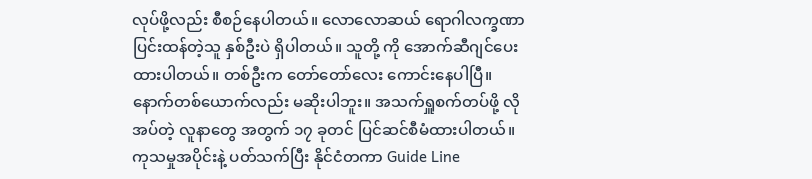လုပ်ဖို့လည်း စီစဉ်နေပါတယ်။ လောလောဆယ် ရောဂါလက္ခဏာပြင်းထန်တဲ့သူ နှစ်ဦးပဲ ရှိပါတယ်။ သူတို့ ကို အောက်ဆီဂျင်ပေးထားပါတယ်။ တစ်ဦးက တော်တော်လေး ကောင်းနေပါပြီ။ နောက်တစ်ယောက်လည်း မဆိုးပါဘူး။ အသက်ရှူစက်တပ်ဖို့ လိုအပ်တဲ့ လူနာတွေ အတွက် ၁၇ ခုတင် ပြင်ဆင်စီမံထားပါတယ်။
ကုသမှုအပိုင်းနဲ့ ပတ်သက်ပြီး နိုင်ငံတကာ Guide Line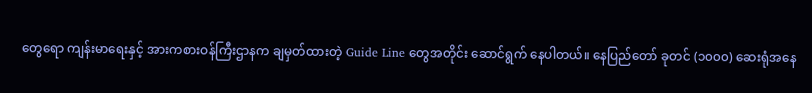တွေရော ကျန်းမာရေးနှင့် အားကစားဝန်ကြီးဌာနက ချမှတ်ထားတဲ့ Guide Line တွေအတိုင်း ဆောင်ရွက် နေပါတယ်။ နေပြည်တော် ခုတင် (၁၀၀၀) ဆေးရုံအနေ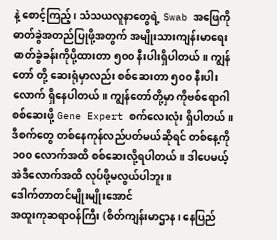နဲ့ စောင့်ကြည့်၊ သံသယလူနာတွေရဲ့ Swab အဖြေကို ဓာတ်ခွဲအတည်ပြုဖို့အတွက် အမျိုးသားကျန်းမာရေး ဓာတ်ခွဲခန်းကိုပို့ထားတာ ၅၀၀ နီးပါးရှိပါတယ်။ ကျွန်တော် တို့ ဆေးရုံမှာလည်း စစ်ဆေးတာ ၅၀၀ နီးပါးလောက် ရှိနေပါတယ်။ ကျွန်တော်တို့မှာ ကိုဗစ်ရောဂါစစ်ဆေးဖို့ Gene Expert စက်လေးလုံး ရှိပါတယ်။ ဒီစက်တွေ တစ်နေကုန်လည်ပတ်မယ်ဆိုရင် တစ်နေ့ကို ၁၀၀ လောက်အထိ စစ်ဆေးလို့ရပါတယ်။ ဒါပေမယ့် အဲဒီလောက်အထိ လုပ်ဖို့မလွယ်ပါဘူး။
ဒေါက်တာတင်မျိုးမျိုးအောင်
အထူးကုဆရာဝန်ကြီး (စိတ်ကျန်းမာဌာန၊ နေပြည်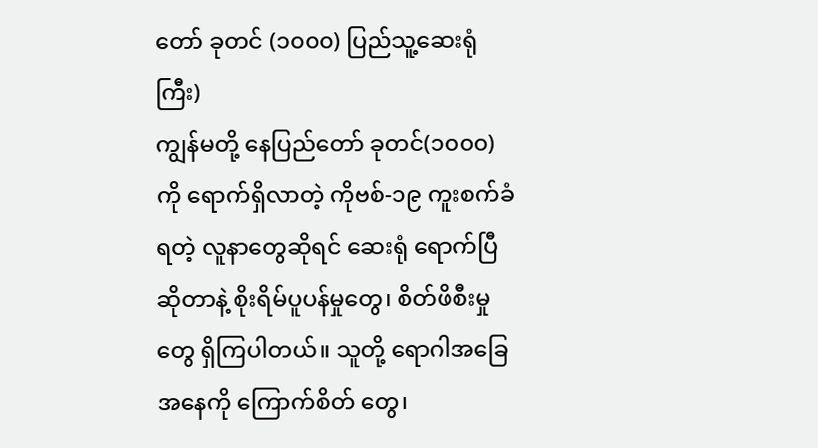တော် ခုတင် (၁၀၀၀) ပြည်သူ့ဆေးရုံကြီး)
ကျွန်မတို့ နေပြည်တော် ခုတင်(၁၀၀၀)ကို ရောက်ရှိလာတဲ့ ကိုဗစ်-၁၉ ကူးစက်ခံရတဲ့ လူနာတွေဆိုရင် ဆေးရုံ ရောက်ပြီဆိုတာနဲ့ စိုးရိမ်ပူပန်မှုတွေ၊ စိတ်ဖိစီးမှုတွေ ရှိကြပါတယ်။ သူတို့ ရောဂါအခြေအနေကို ကြောက်စိတ် တွေ၊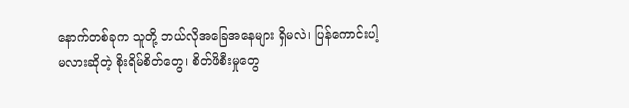နောက်တစ်ခုက သူတို့ ဘယ်လိုအခြေအနေများ ရှိမလဲ၊ ပြန်ကောင်းပါ့မလားဆိုတဲ့ စိုးရိမ်စိတ်တွေ၊ စိတ်ဖိစီးမှုတွေ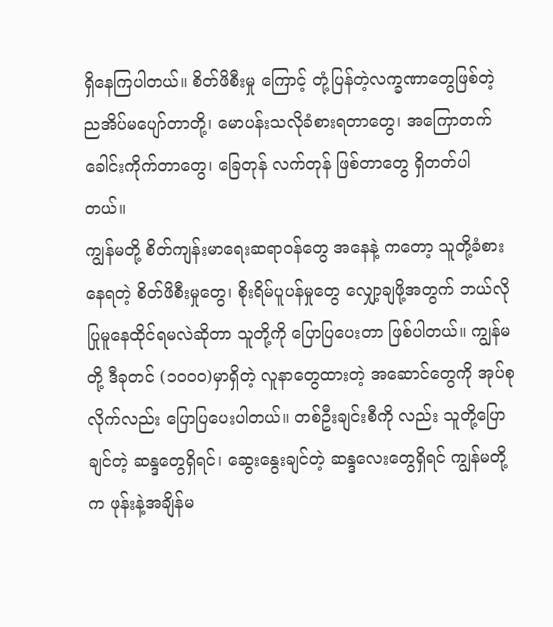ရှိနေကြပါတယ်။ စိတ်ဖိစီးမှု ကြောင့် တုံ့ပြန်တဲ့လက္ခဏာတွေဖြစ်တဲ့ ညအိပ်မပျော်တာတို့၊ မောပန်းသလိုခံစားရတာတွေ၊ အကြောတက်ခေါင်းကိုက်တာတွေ၊ ခြေတုန် လက်တုန် ဖြစ်တာတွေ ရှိတတ်ပါတယ်။
ကျွန်မတို့ စိတ်ကျန်းမာရေးဆရာဝန်တွေ အနေနဲ့ ကတော့ သူတို့ခံစားနေရတဲ့ စိတ်ဖိစီးမှုတွေ၊ စိုးရိမ်ပူပန်မှုတွေ လျှော့ချဖို့အတွက် ဘယ်လိုပြုမူနေထိုင်ရမလဲဆိုတာ သူတို့ကို ပြောပြပေးတာ ဖြစ်ပါတယ်။ ကျွန်မတို့ ဒီခုတင် (၁၀၀၀)မှာရှိတဲ့ လူနာတွေထားတဲ့ အဆောင်တွေကို အုပ်စုလိုက်လည်း ပြောပြပေးပါတယ်။ တစ်ဦးချင်းစီကို လည်း သူတို့ပြောချင်တဲ့ ဆန္ဒတွေရှိရင်၊ ဆွေးနွေးချင်တဲ့ ဆန္ဒလေးတွေရှိရင် ကျွန်မတို့က ဖုန်းနဲ့အချိန်မ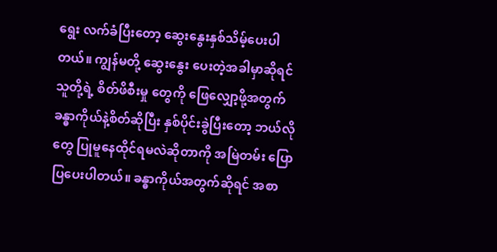ရွေး လက်ခံပြီးတော့ ဆွေးနွေးနှစ်သိမ့်ပေးပါတယ်။ ကျွန်မတို့ ဆွေးနွေး ပေးတဲ့အခါမှာဆိုရင် သူတို့ရဲ့ စိတ်ဖိစီးမှု တွေကို ဖြေလျှော့ဖို့အတွက် ခန္ဓာကိုယ်နဲ့စိတ်ဆိုပြီး နှစ်ပိုင်းခွဲပြီးတော့ ဘယ်လိုတွေ ပြုမူနေထိုင်ရမလဲဆိုတာကို အမြဲတမ်း ပြောပြပေးပါတယ်။ ခန္ဓာကိုယ်အတွက်ဆိုရင် အစာ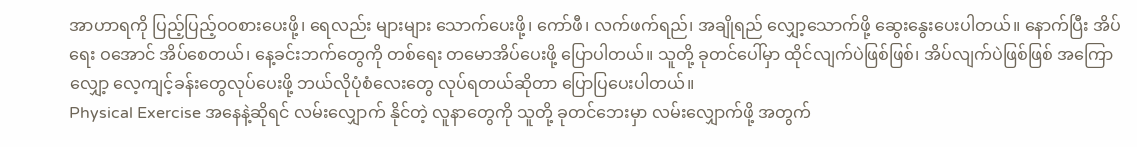အာဟာရကို ပြည့်ပြည့်ဝဝစားပေးဖို့၊ ရေလည်း များများ သောက်ပေးဖို့၊ ကော်ဖီ၊ လက်ဖက်ရည်၊ အချိုရည် လျှော့သောက်ဖို့ ဆွေးနွေးပေးပါတယ်။ နောက်ပြီး အိပ်ရေး ဝအောင် အိပ်စေတယ်၊ နေ့ခင်းဘက်တွေကို တစ်ရေး တမောအိပ်ပေးဖို့ ပြောပါတယ်။ သူတို့ ခုတင်ပေါ်မှာ ထိုင်လျက်ပဲဖြစ်ဖြစ်၊ အိပ်လျက်ပဲဖြစ်ဖြစ် အကြော လျှော့ လေ့ကျင့်ခန်းတွေလုပ်ပေးဖို့ ဘယ်လိုပုံစံလေးတွေ လုပ်ရတယ်ဆိုတာ ပြောပြပေးပါတယ်။
Physical Exercise အနေနဲ့ဆိုရင် လမ်းလျှောက် နိုင်တဲ့ လူနာတွေကို သူတို့ ခုတင်ဘေးမှာ လမ်းလျှောက်ဖို့ အတွက်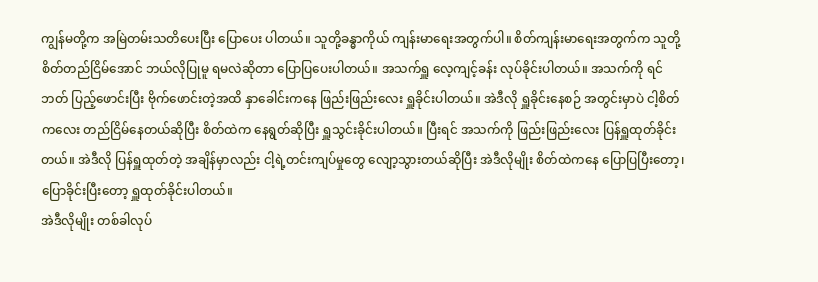ကျွန်မတို့က အမြဲတမ်းသတိပေးပြီး ပြောပေး ပါတယ်။ သူတို့ခန္ဓာကိုယ် ကျန်းမာရေးအတွက်ပါ။ စိတ်ကျန်းမာရေးအတွက်က သူတို့စိတ်တည်ငြိမ်အောင် ဘယ်လိုပြုမူ ရမလဲဆိုတာ ပြောပြပေးပါတယ်။ အသက်ရှူ လေ့ကျင့်ခန်း လုပ်ခိုင်းပါတယ်။ အသက်ကို ရင်ဘတ် ပြည့်ဖောင်းပြီး ဗိုက်ဖောင်းတဲ့အထိ နှာခေါင်းကနေ ဖြည်းဖြည်းလေး ရှူခိုင်းပါတယ်။ အဲဒီလို ရှူခိုင်းနေစဉ် အတွင်းမှာပဲ ငါ့စိတ်ကလေး တည်ငြိမ်နေတယ်ဆိုပြီး စိတ်ထဲက နေရွတ်ဆိုပြီး ရှူသွင်းခိုင်းပါတယ်။ ပြီးရင် အသက်ကို ဖြည်းဖြည်းလေး ပြန်ရှူထုတ်ခိုင်းတယ်။ အဲဒီလို ပြန်ရှူထုတ်တဲ့ အချိန်မှာလည်း ငါ့ရဲ့တင်းကျပ်မှုတွေ လျော့သွားတယ်ဆိုပြီး အဲဒီလိုမျိုး စိတ်ထဲကနေ ပြောပြပြီးတော့၊ ပြောခိုင်းပြီးတော့ ရှူထုတ်ခိုင်းပါတယ်။
အဲဒီလိုမျိုး တစ်ခါလုပ်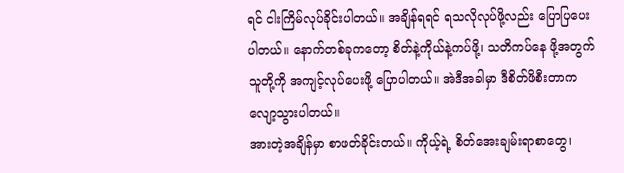ရင် ငါးကြိမ်လုပ်ခိုင်းပါတယ်။ အချိန်ရရင် ရသလိုလုပ်ဖို့လည်း ပြောပြပေးပါတယ်။ နောက်တစ်ခုကတော့ စိတ်နဲ့ကိုယ်နဲ့ကပ်ဖို့၊ သတိကပ်နေ ဖို့အတွက် သူတို့ကို အကျင့်လုပ်ပေးဖို့ ပြောပါတယ်။ အဲဒီအခါမှာ ဒီစိတ်ဖိစီးတာက လျော့သွားပါတယ်။
အားတဲ့အချိန်မှာ စာဖတ်ခိုင်းတယ်။ ကိုယ့်ရဲ့ စိတ်အေးချမ်းရာစာတွေ၊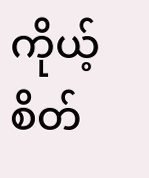ကိုယ့်စိတ်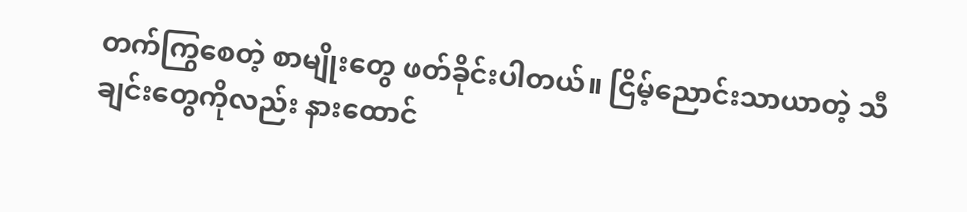တက်ကြွစေတဲ့ စာမျိုးတွေ ဖတ်ခိုင်းပါတယ်။ ငြိမ့်ညောင်းသာယာတဲ့ သီချင်းတွေကိုလည်း နားထောင်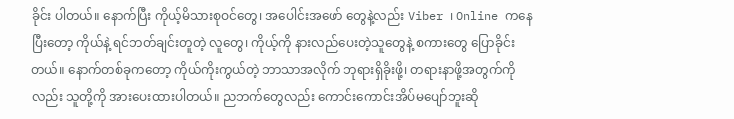ခိုင်း ပါတယ်။ နောက်ပြီး ကိုယ့်မိသားစုဝင်တွေ၊ အပေါင်းအဖော် တွေနဲ့လည်း Viber ၊ Online ကနေပြီးတော့ ကိုယ်နဲ့ ရင်ဘတ်ချင်းတူတဲ့ လူတွေ၊ ကိုယ့်ကို နားလည်ပေးတဲ့သူတွေနဲ့ စကားတွေ ပြောခိုင်းတယ်။ နောက်တစ်ခုကတော့ ကိုယ်ကိုးကွယ်တဲ့ ဘာသာအလိုက် ဘုရားရှိခိုးဖို့၊ တရားနာဖို့အတွက်ကို လည်း သူတို့ကို အားပေးထားပါတယ်။ ညဘက်တွေလည်း ကောင်းကောင်းအိပ်မပျော်ဘူးဆို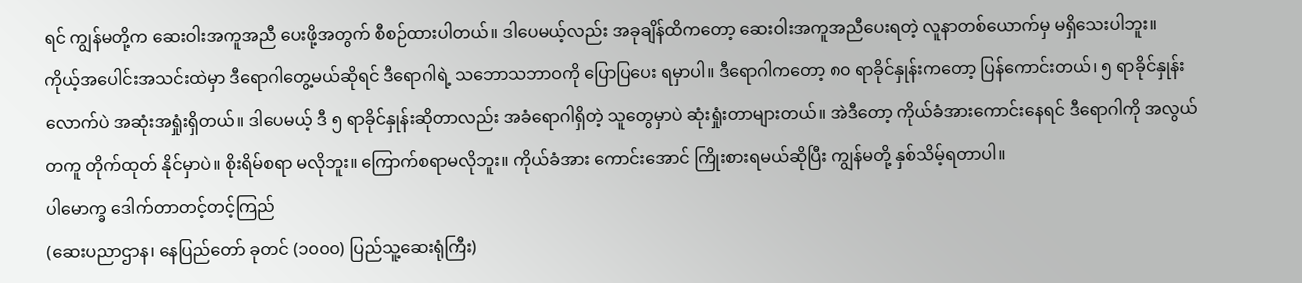ရင် ကျွန်မတို့က ဆေးဝါးအကူအညီ ပေးဖို့အတွက် စီစဉ်ထားပါတယ်။ ဒါပေမယ့်လည်း အခုချိန်ထိကတော့ ဆေးဝါးအကူအညီပေးရတဲ့ လူနာတစ်ယောက်မှ မရှိသေးပါဘူး။
ကိုယ့်အပေါင်းအသင်းထဲမှာ ဒီရောဂါတွေ့မယ်ဆိုရင် ဒီရောဂါရဲ့ သဘောသဘာဝကို ပြောပြပေး ရမှာပါ။ ဒီရောဂါကတော့ ၈၀ ရာခိုင်နှုန်းကတော့ ပြန်ကောင်းတယ်၊ ၅ ရာခိုင်နှုန်း လောက်ပဲ အဆုံးအရှုံးရှိတယ်။ ဒါပေမယ့် ဒီ ၅ ရာခိုင်နှုန်းဆိုတာလည်း အခံရောဂါရှိတဲ့ သူတွေမှာပဲ ဆုံးရှုံးတာများတယ်။ အဲဒီတော့ ကိုယ်ခံအားကောင်းနေရင် ဒီရောဂါကို အလွယ်တကူ တိုက်ထုတ် နိုင်မှာပဲ။ စိုးရိမ်စရာ မလိုဘူး။ ကြောက်စရာမလိုဘူး။ ကိုယ်ခံအား ကောင်းအောင် ကြိုးစားရမယ်ဆိုပြီး ကျွန်မတို့ နှစ်သိမ့်ရတာပါ။
ပါမောက္ခ ဒေါက်တာတင့်တင့်ကြည်
(ဆေးပညာဌာန၊ နေပြည်တော် ခုတင် (၁၀၀၀) ပြည်သူ့ဆေးရုံကြီး)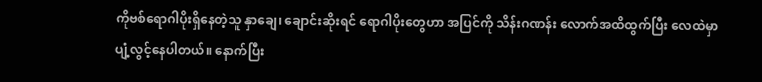ကိုဗစ်ရောဂါပိုးရှိနေတဲ့သူ နှာချေ၊ ချောင်းဆိုးရင် ရောဂါပိုးတွေဟာ အပြင်ကို သိန်းဂဏန်း လောက်အထိထွက်ပြီး လေထဲမှာ ပျံ့လွင့်နေပါတယ်။ နောက်ပြီး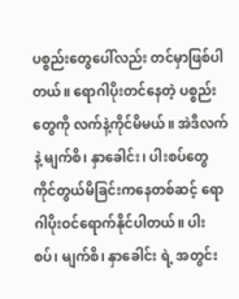ပစ္စည်းတွေပေါ်လည်း တင်မှာဖြစ်ပါတယ်။ ရောဂါပိုးတင်နေတဲ့ ပစ္စည်းတွေကို လက်နဲ့ကိုင်မိမယ်။ အဲဒီလက်နဲ့ မျက်စိ၊ နှာခေါင်း၊ ပါးစပ်တွေ ကိုင်တွယ်မိခြင်းကနေတစ်ဆင့် ရောဂါပိုးဝင်ရောက်နိုင်ပါတယ်။ ပါးစပ်၊ မျက်စိ၊ နှာခေါင်း ရဲ့ အတွင်း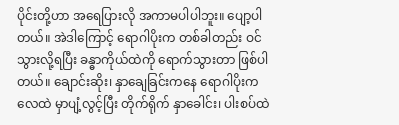ပိုင်းတို့ဟာ အရေပြားလို အကာမပါပါဘူး။ ပျော့ပါတယ်။ အဲဒါကြောင့် ရောဂါပိုးက တစ်ခါတည်း ဝင်သွားလို့ရပြီး ခန္ဓာကိုယ်ထဲကို ရောက်သွားတာ ဖြစ်ပါ တယ်။ ချောင်းဆိုး၊ နှာချေခြင်းကနေ ရောဂါပိုးက လေထဲ မှာပျံ့လွင့်ပြီး တိုက်ရိုက် နှာခေါင်း၊ ပါးစပ်ထဲ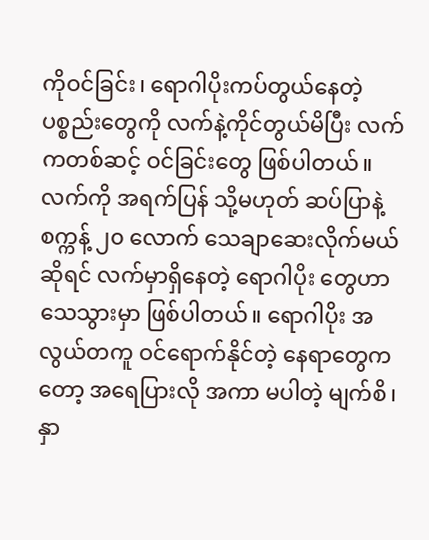ကိုဝင်ခြင်း၊ ရောဂါပိုးကပ်တွယ်နေတဲ့ ပစ္စည်းတွေကို လက်နဲ့ကိုင်တွယ်မိပြီး လက်ကတစ်ဆင့် ဝင်ခြင်းတွေ ဖြစ်ပါတယ်။ လက်ကို အရက်ပြန် သို့မဟုတ် ဆပ်ပြာနဲ့ စက္ကန့် ၂၀ လောက် သေချာဆေးလိုက်မယ်ဆိုရင် လက်မှာရှိနေတဲ့ ရောဂါပိုး တွေဟာ သေသွားမှာ ဖြစ်ပါတယ်။ ရောဂါပိုး အလွယ်တကူ ဝင်ရောက်နိုင်တဲ့ နေရာတွေကတော့ အရေပြားလို အကာ မပါတဲ့ မျက်စိ၊ နှာ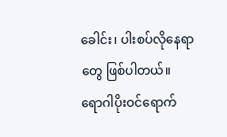ခေါင်း၊ ပါးစပ်လိုနေရာတွေ ဖြစ်ပါတယ်။
ရောဂါပိုးဝင်ရောက်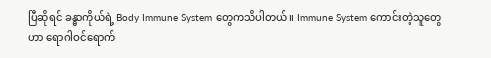ပြီဆိုရင် ခန္ဓာကိုယ်ရဲ့ Body Immune System တွေကသိပါတယ်။ Immune System ကောင်းတဲ့သူတွေဟာ ရောဂါဝင်ရောက်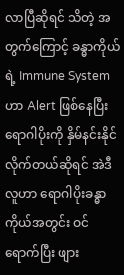လာပြီဆိုရင် သိတဲ့ အတွက်ကြောင့် ခန္ဓာကိုယ်ရဲ့ Immune System ဟာ Alert ဖြစ်နေပြီး ရောဂါပိုးကို နှိမ်နင်းနိုင်လိုက်တယ်ဆိုရင် အဲဒီ လူဟာ ရောဂါပိုးခန္ဓာကိုယ်အတွင်း ဝင်ရောက်ပြီး ဖျား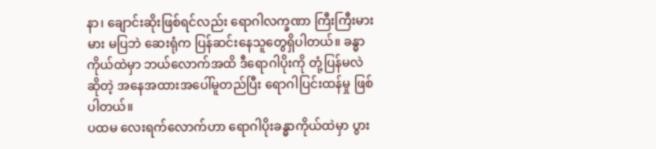နာ၊ ချောင်းဆိုးဖြစ်ရင်လည်း ရောဂါလက္ခဏာ ကြီးကြီးမားမား မပြဘဲ ဆေးရုံက ပြန်ဆင်းနေသူတွေရှိပါတယ်။ ခန္ဓာ ကိုယ်ထဲမှာ ဘယ်လောက်အထိ ဒီရောဂါပိုးကို တုံ့ပြန်မလဲ ဆိုတဲ့ အနေအထားအပေါ်မူတည်ပြီး ရောဂါပြင်းထန်မှု ဖြစ်ပါတယ်။
ပထမ လေးရက်လောက်ဟာ ရောဂါပိုးခန္ဓာကိုယ်ထဲမှာ ပွား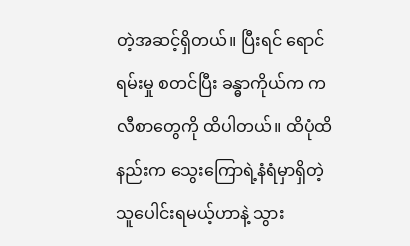တဲ့အဆင့်ရှိတယ်။ ပြီးရင် ရောင်ရမ်းမှု စတင်ပြီး ခန္ဓာကိုယ်က ကလီစာတွေကို ထိပါတယ်။ ထိပုံထိနည်းက သွေးကြောရဲ့နံရံမှာရှိတဲ့ သူပေါင်းရမယ့်ဟာနဲ့ သွား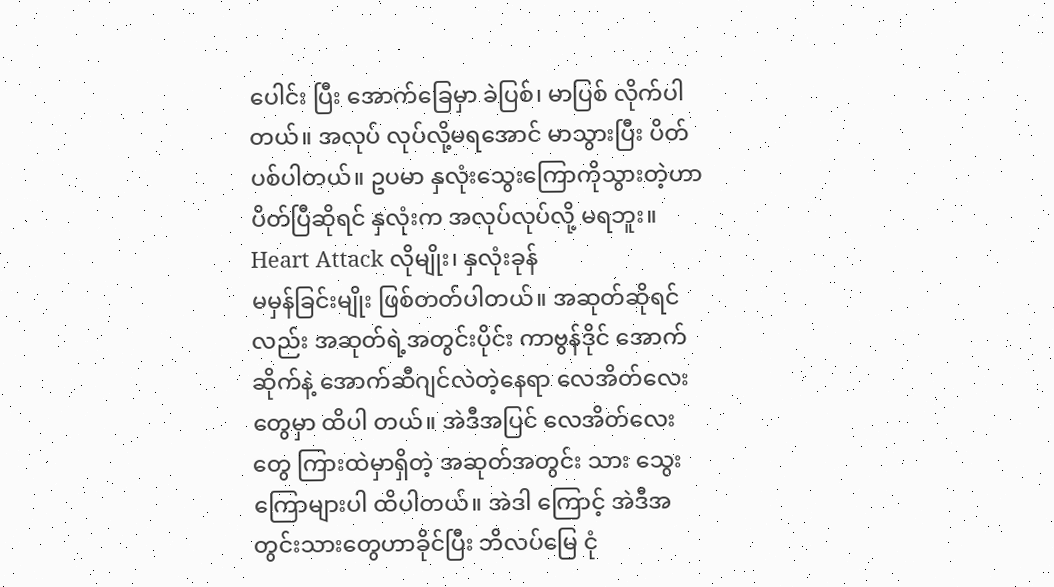ပေါင်း ပြီး အောက်ခြေမှာ ခဲပြစ်၊ မာပြစ် လိုက်ပါတယ်။ အလုပ် လုပ်လို့မရအောင် မာသွားပြီး ပိတ်ပစ်ပါတယ်။ ဥပမာ နှလုံးသွေးကြောကိုသွားတဲ့ဟာ ပိတ်ပြီဆိုရင် နှလုံးက အလုပ်လုပ်လို့ မရဘူး။ Heart Attack လိုမျိုး၊ နှလုံးခုန်
မမှန်ခြင်းမျိုး ဖြစ်တတ်ပါတယ်။ အဆုတ်ဆိုရင်လည်း အဆုတ်ရဲ့အတွင်းပိုင်း ကာဗွန်ဒိုင် အောက်ဆိုက်နဲ့ အောက်ဆီဂျင်လဲတဲ့နေရာ လေအိတ်လေးတွေမှာ ထိပါ တယ်။ အဲဒီအပြင် လေအိတ်လေးတွေ ကြားထဲမှာရှိတဲ့ အဆုတ်အတွင်း သား သွေးကြောများပါ ထိပါတယ်။ အဲဒါ ကြောင့် အဲဒီအတွင်းသားတွေဟာခိုင်ပြီး ဘိလပ်မြေ ငုံ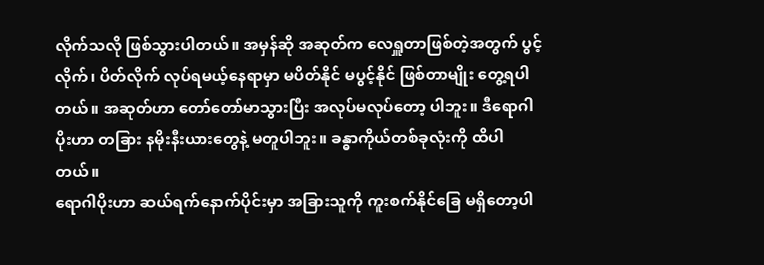လိုက်သလို ဖြစ်သွားပါတယ်။ အမှန်ဆို အဆုတ်က လေရှူတာဖြစ်တဲ့အတွက် ပွင့်လိုက်၊ ပိတ်လိုက် လုပ်ရမယ့်နေရာမှာ မပိတ်နိုင် မပွင့်နိုင် ဖြစ်တာမျိုး တွေ့ရပါတယ်။ အဆုတ်ဟာ တော်တော်မာသွားပြီး အလုပ်မလုပ်တော့ ပါဘူး။ ဒီရောဂါပိုးဟာ တခြား နမိုးနီးယားတွေနဲ့ မတူပါဘူး။ ခန္ဓာကိုယ်တစ်ခုလုံးကို ထိပါတယ်။
ရောဂါပိုးဟာ ဆယ်ရက်နောက်ပိုင်းမှာ အခြားသူကို ကူးစက်နိုင်ခြေ မရှိတော့ပါ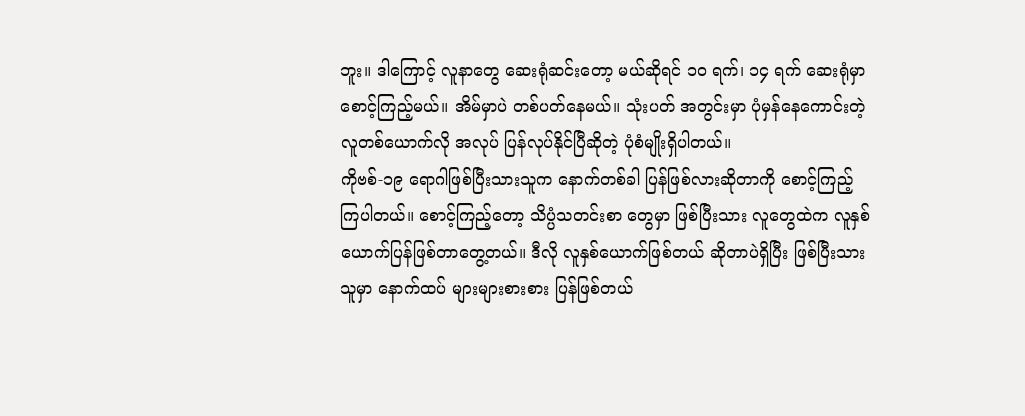ဘူး။ ဒါကြောင့် လူနာတွေ ဆေးရုံဆင်းတော့ မယ်ဆိုရင် ၁၀ ရက်၊ ၁၄ ရက် ဆေးရုံမှာ စောင့်ကြည့်မယ်။ အိမ်မှာပဲ တစ်ပတ်နေမယ်။ သုံးပတ် အတွင်းမှာ ပုံမှန်နေကောင်းတဲ့ လူတစ်ယောက်လို အလုပ် ပြန်လုပ်နိုင်ပြီဆိုတဲ့ ပုံစံမျိုးရှိပါတယ်။
ကိုဗစ်-၁၉ ရောဂါဖြစ်ပြီးသားသူက နောက်တစ်ခါ ပြန်ဖြစ်လားဆိုတာကို စောင့်ကြည့် ကြပါတယ်။ စောင့်ကြည့်တော့ သိပ္ပံသတင်းစာ တွေမှာ ဖြစ်ပြီးသား လူတွေထဲက လူနှစ်ယောက်ပြန်ဖြစ်တာတွေ့တယ်။ ဒီလို လူနှစ်ယောက်ဖြစ်တယ် ဆိုတာပဲရှိပြီး ဖြစ်ပြီးသားသူမှာ နောက်ထပ် များများစားစား ပြန်ဖြစ်တယ်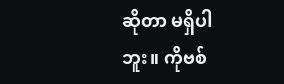ဆိုတာ မရှိပါဘူး။ ကိုဗစ်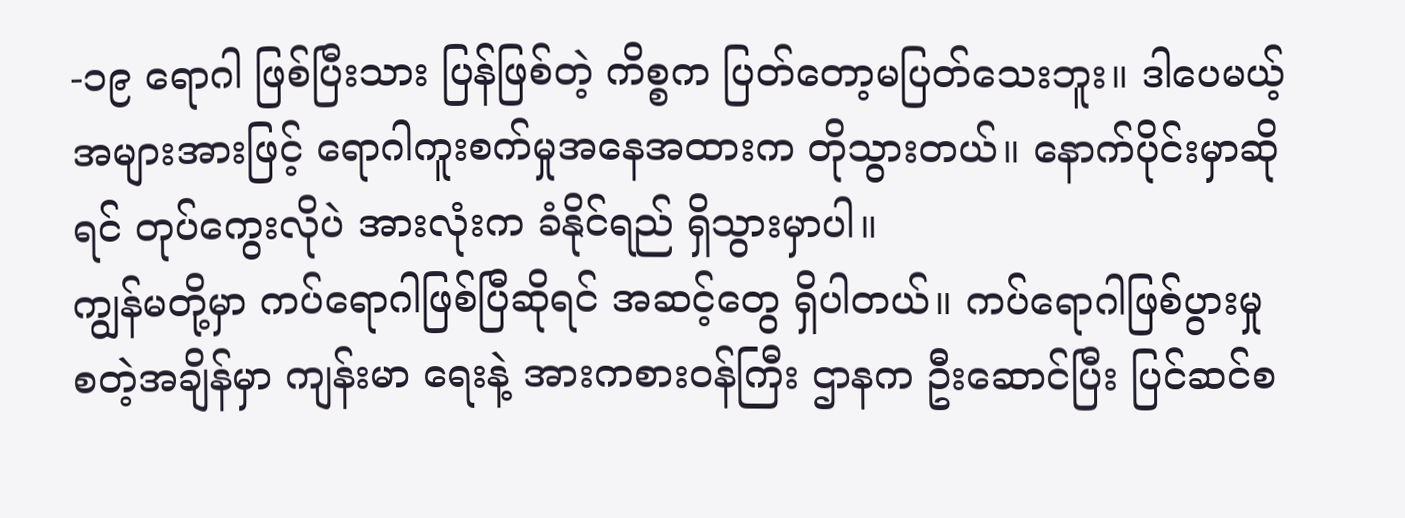-၁၉ ရောဂါ ဖြစ်ပြီးသား ပြန်ဖြစ်တဲ့ ကိစ္စက ပြတ်တော့မပြတ်သေးဘူး။ ဒါပေမယ့် အများအားဖြင့် ရောဂါကူးစက်မှုအနေအထားက တိုသွားတယ်။ နောက်ပိုင်းမှာဆိုရင် တုပ်ကွေးလိုပဲ အားလုံးက ခံနိုင်ရည် ရှိသွားမှာပါ။
ကျွန်မတို့မှာ ကပ်ရောဂါဖြစ်ပြီဆိုရင် အဆင့်တွေ ရှိပါတယ်။ ကပ်ရောဂါဖြစ်ပွားမှု စတဲ့အချိန်မှာ ကျန်းမာ ရေးနဲ့ အားကစားဝန်ကြီး ဌာနက ဦးဆောင်ပြီး ပြင်ဆင်စ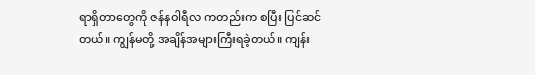ရာရှိတာတွေကို ဇန်နဝါရီလ ကတည်းက စပြီး ပြင်ဆင် တယ်။ ကျွန်မတို့ အချိန်အများကြီးရခဲ့တယ်။ ကျန်း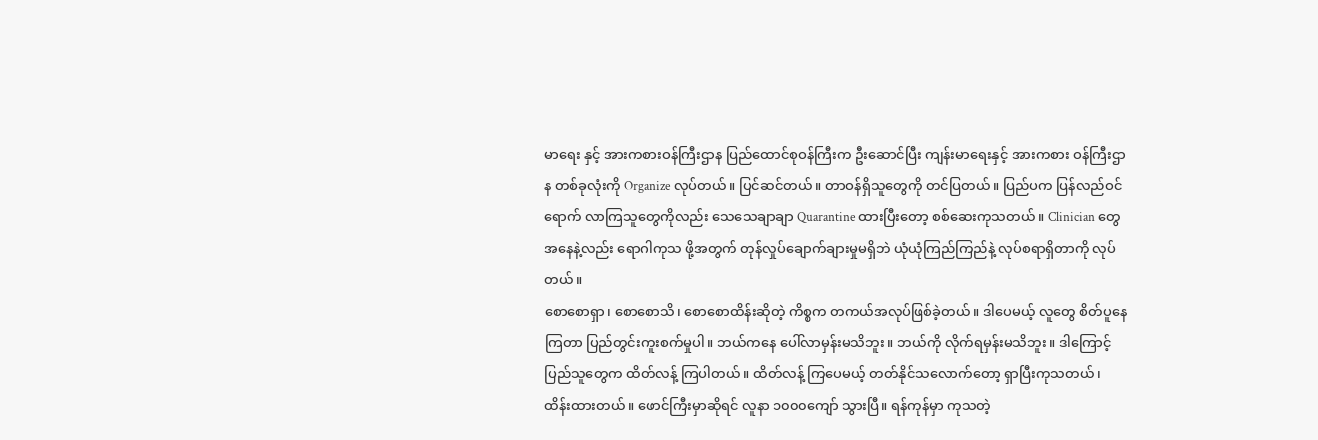မာရေး နှင့် အားကစားဝန်ကြီးဌာန ပြည်ထောင်စုဝန်ကြီးက ဦးဆောင်ပြီး ကျန်းမာရေးနှင့် အားကစား ဝန်ကြီးဌာန တစ်ခုလုံးကို Organize လုပ်တယ်။ ပြင်ဆင်တယ်။ တာဝန်ရှိသူတွေကို တင်ပြတယ်။ ပြည်ပက ပြန်လည်ဝင်ရောက် လာကြသူတွေကိုလည်း သေသေချာချာ Quarantine ထားပြီးတော့ စစ်ဆေးကုသတယ်။ Clinician တွေအနေနဲ့လည်း ရောဂါကုသ ဖို့အတွက် တုန်လှုပ်ချောက်ချားမှုမရှိဘဲ ယုံယုံကြည်ကြည်နဲ့ လုပ်စရာရှိတာကို လုပ်တယ်။
စောစောရှာ၊ စောစောသိ၊ စောစောထိန်းဆိုတဲ့ ကိစ္စက တကယ်အလုပ်ဖြစ်ခဲ့တယ်။ ဒါပေမယ့် လူတွေ စိတ်ပူနေကြတာ ပြည်တွင်းကူးစက်မှုပါ။ ဘယ်ကနေ ပေါ်လာမှန်းမသိဘူး။ ဘယ်ကို လိုက်ရမှန်းမသိဘူး။ ဒါကြောင့် ပြည်သူတွေက ထိတ်လန့် ကြပါတယ်။ ထိတ်လန့် ကြပေမယ့် တတ်နိုင်သလောက်တော့ ရှာပြီးကုသတယ်၊ ထိန်းထားတယ်။ ဖောင်ကြီးမှာဆိုရင် လူနာ ၁၀၀၀ကျော် သွားပြီ။ ရန်ကုန်မှာ ကုသတဲ့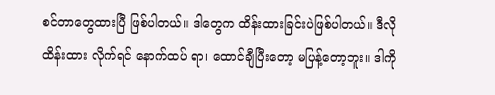စင်တာတွေထားပြီ ဖြစ်ပါတယ်။ ဒါတွေက ထိန်းထားခြင်းပဲဖြစ်ပါတယ်။ ဒီလို ထိန်းထား လိုက်ရင် နောက်ထပ် ရာ၊ ထောင်ချီပြီးတော့ မပြန့်တော့ဘူး။ ဒါကို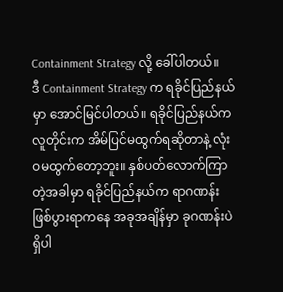Containment Strategy လို့ ခေါ်ပါတယ်။
ဒီ Containment Strategy က ရခိုင်ပြည်နယ်မှာ အောင်မြင်ပါတယ်။ ရခိုင်ပြည်နယ်က လူတိုင်းက အိမ်ပြင်မထွက်ရဆိုတာနဲ့ လုံးဝမထွက်တော့ဘူး။ နှစ်ပတ်လောက်ကြာတဲ့အခါမှာ ရခိုင်ပြည်နယ်က ရာဂဏန်းဖြစ်ပွားရာကနေ အခုအချိန်မှာ ခုဂဏန်းပဲ ရှိပါ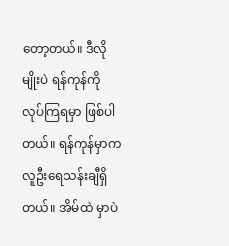တော့တယ်။ ဒီလိုမျိုးပဲ ရန်ကုန်ကို လုပ်ကြရမှာ ဖြစ်ပါတယ်။ ရန်ကုန်မှာက လူဦးရေသန်းချီရှိတယ်။ အိမ်ထဲ မှာပဲ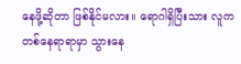နေဖို့ဆိုတာ ဖြစ်နိုင်မလား။ ရောဂါရှိပြီးသား လူက တစ်နေရာရာမှာ သွားနေ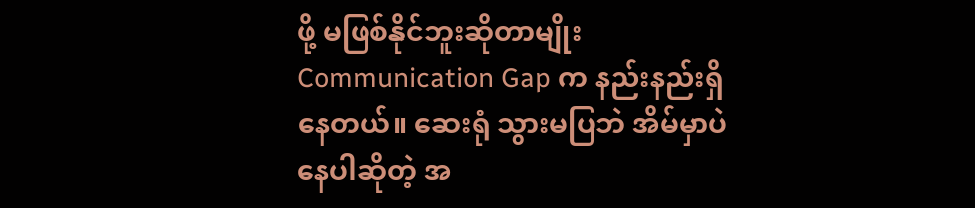ဖို့ မဖြစ်နိုင်ဘူးဆိုတာမျိုး Communication Gap က နည်းနည်းရှိနေတယ်။ ဆေးရုံ သွားမပြဘဲ အိမ်မှာပဲနေပါဆိုတဲ့ အ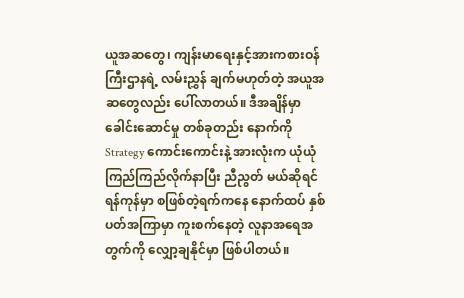ယူအဆတွေ၊ ကျန်းမာရေးနှင့်အားကစားဝန်ကြီးဌာနရဲ့ လမ်းညွှန် ချက်မဟုတ်တဲ့ အယူအဆတွေလည်း ပေါ်လာတယ်။ ဒီအချိန်မှာ ခေါင်းဆောင်မှု တစ်ခုတည်း နောက်ကို Strategy ကောင်းကောင်းနဲ့ အားလုံးက ယုံယုံကြည်ကြည်လိုက်နာပြီး ညီညွတ် မယ်ဆိုရင် ရန်ကုန်မှာ စဖြစ်တဲ့ရက်ကနေ နောက်ထပ် နှစ်ပတ်အကြာမှာ ကူးစက်နေတဲ့ လူနာအရေအတွက်ကို လျှော့ချနိုင်မှာ ဖြစ်ပါတယ်။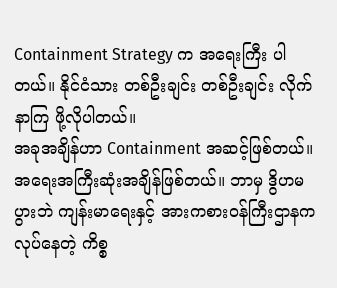Containment Strategy က အရေးကြီး ပါတယ်။ နိုင်ငံသား တစ်ဦးချင်း တစ်ဦးချင်း လိုက်နာကြ ဖို့လိုပါတယ်။
အခုအချိန်ဟာ Containment အဆင့်ဖြစ်တယ်။ အရေးအကြီးဆုံးအချိန်ဖြစ်တယ်။ ဘာမှ ဒွိဟမပွားဘဲ ကျန်းမာရေးနှင့် အားကစားဝန်ကြီးဌာနက လုပ်နေတဲ့ ကိစ္စ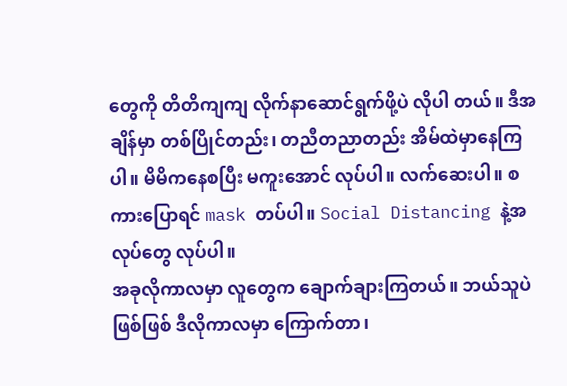တွေကို တိတိကျကျ လိုက်နာဆောင်ရွက်ဖို့ပဲ လိုပါ တယ်။ ဒီအချိန်မှာ တစ်ပြိုင်တည်း၊ တညီတညာတည်း အိမ်ထဲမှာနေကြပါ။ မိမိကနေစပြီး မကူးအောင် လုပ်ပါ။ လက်ဆေးပါ။ စကားပြောရင် mask တပ်ပါ။ Social Distancing နဲ့အလုပ်တွေ လုပ်ပါ။
အခုလိုကာလမှာ လူတွေက ချောက်ချားကြတယ်။ ဘယ်သူပဲဖြစ်ဖြစ် ဒီလိုကာလမှာ ကြောက်တာ၊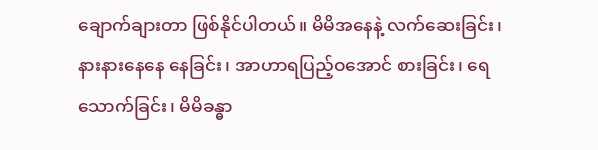ချောက်ချားတာ ဖြစ်နိုင်ပါတယ်။ မိမိအနေနဲ့ လက်ဆေးခြင်း၊ နားနားနေနေ နေခြင်း၊ အာဟာရပြည့်ဝအောင် စားခြင်း၊ ရေသောက်ခြင်း၊ မိမိခန္ဓာ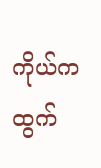ကိုယ်က ထွက်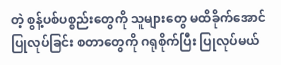တဲ့ စွန့်ပစ်ပစ္စည်းတွေကို သူများတွေ မထိခိုက်အောင် ပြုလုပ်ခြင်း စတာတွေကို ဂရုစိုက်ပြီး ပြုလုပ်မယ်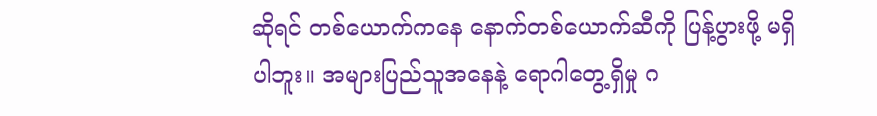ဆိုရင် တစ်ယောက်ကနေ နောက်တစ်ယောက်ဆီကို ပြန့်ပွားဖို့ မရှိပါဘူး။ အများပြည်သူအနေနဲ့ ရောဂါတွေ့ရှိမှု ဂ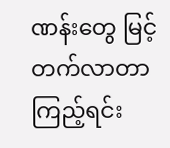ဏန်းတွေ မြင့်တက်လာတာကြည့်ရင်း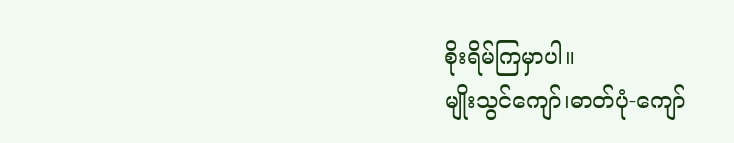စိုးရိမ်ကြမှာပါ။
မျိုးသွင်ကျော်၊ဓာတ်ပုံ-ကျော်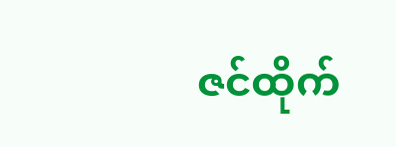ဇင်ထိုက်